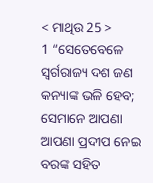< ମାଥିଉ 25 >
1 “ସେତେବେଳେ ସ୍ୱର୍ଗରାଜ୍ୟ ଦଶ ଜଣ କନ୍ୟାଙ୍କ ଭଳି ହେବ; ସେମାନେ ଆପଣା ଆପଣା ପ୍ରଦୀପ ନେଇ ବରଙ୍କ ସହିତ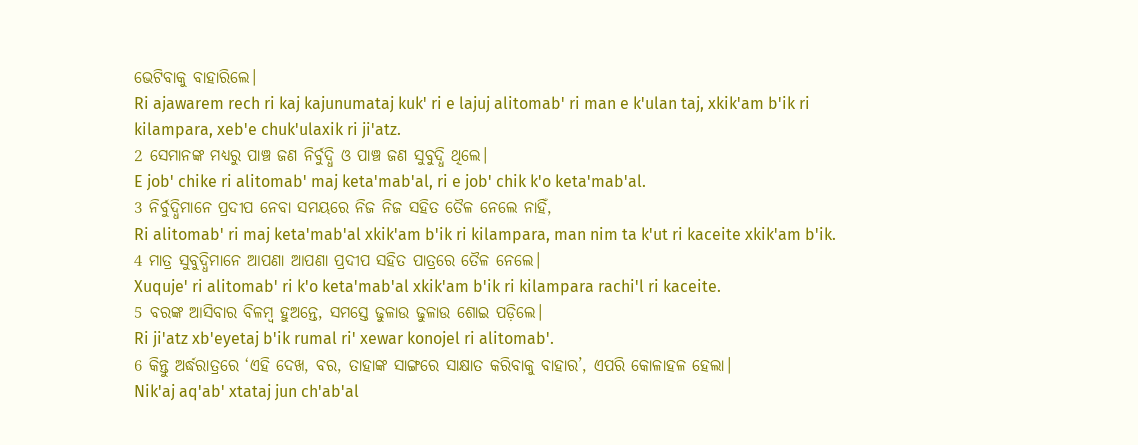ଭେଟିବାକୁ ବାହାରିଲେ।
Ri ajawarem rech ri kaj kajunumataj kukꞌ ri e lajuj alitomabꞌ ri man e kꞌulan taj, xkikꞌam bꞌik ri kilampara, xebꞌe chukꞌulaxik ri jiꞌatz.
2 ସେମାନଙ୍କ ମଧ୍ୟରୁ ପାଞ୍ଚ ଜଣ ନିର୍ବୁଦ୍ଧି ଓ ପାଞ୍ଚ ଜଣ ସୁବୁଦ୍ଧି ଥିଲେ।
E jobꞌ chike ri alitomabꞌ maj ketaꞌmabꞌal, ri e jobꞌ chik kꞌo ketaꞌmabꞌal.
3 ନିର୍ବୁଦ୍ଧିମାନେ ପ୍ରଦୀପ ନେବା ସମୟରେ ନିଜ ନିଜ ସହିତ ତୈଳ ନେଲେ ନାହିଁ,
Ri alitomabꞌ ri maj ketaꞌmabꞌal xkikꞌam bꞌik ri kilampara, man nim ta kꞌut ri kaceite xkikꞌam bꞌik.
4 ମାତ୍ର ସୁବୁଦ୍ଧିମାନେ ଆପଣା ଆପଣା ପ୍ରଦୀପ ସହିତ ପାତ୍ରରେ ତୈଳ ନେଲେ।
Xuqujeꞌ ri alitomabꞌ ri kꞌo ketaꞌmabꞌal xkikꞌam bꞌik ri kilampara rachiꞌl ri kaceite.
5 ବରଙ୍କ ଆସିବାର ବିଳମ୍ବ ହୁଅନ୍ତେ, ସମସ୍ତେ ଢୁଳାଉ ଢୁଳାଉ ଶୋଇ ପଡ଼ିଲେ।
Ri jiꞌatz xbꞌeyetaj bꞌik rumal riꞌ xewar konojel ri alitomabꞌ.
6 କିନ୍ତୁ ଅର୍ଦ୍ଧରାତ୍ରରେ ‘ଏହି ଦେଖ, ବର, ତାହାଙ୍କ ସାଙ୍ଗରେ ସାକ୍ଷାତ କରିବାକୁ ବାହାର’, ଏପରି କୋଳାହଳ ହେଲା।
Nikꞌaj aqꞌabꞌ xtataj jun chꞌabꞌal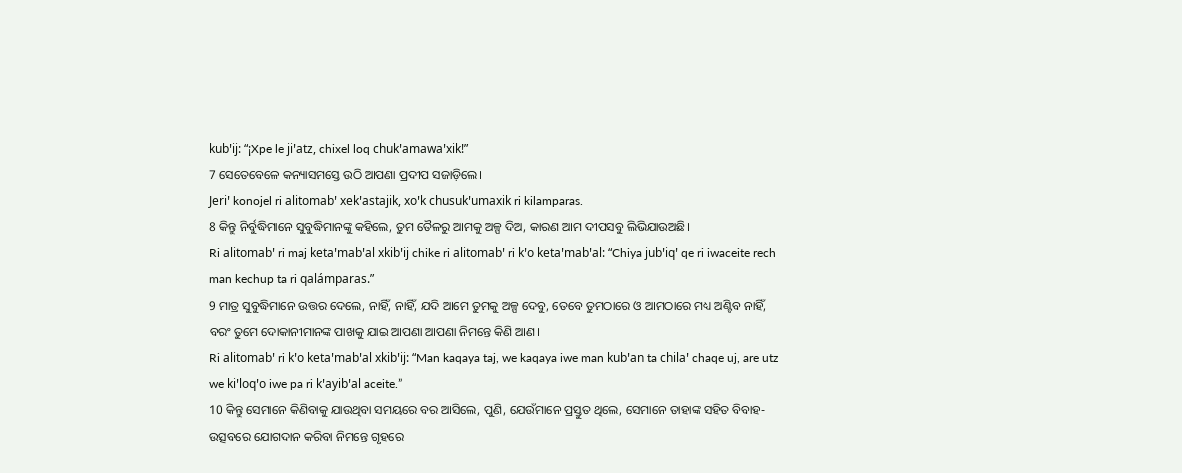kubꞌij: “¡Xpe le jiꞌatz, chixel loq chukꞌamawaꞌxik!”
7 ସେତେବେଳେ କନ୍ୟାସମସ୍ତେ ଉଠି ଆପଣା ପ୍ରଦୀପ ସଜାଡ଼ିଲେ।
Jeriꞌ konojel ri alitomabꞌ xekꞌastajik, xoꞌk chusukꞌumaxik ri kilamparas.
8 କିନ୍ତୁ ନିର୍ବୁଦ୍ଧିମାନେ ସୁବୁଦ୍ଧିମାନଙ୍କୁ କହିଲେ, ତୁମ ତୈଳରୁ ଆମକୁ ଅଳ୍ପ ଦିଅ, କାରଣ ଆମ ଦୀପସବୁ ଲିଭିଯାଉଅଛି।
Ri alitomabꞌ ri maj ketaꞌmabꞌal xkibꞌij chike ri alitomabꞌ ri kꞌo ketaꞌmabꞌal: “Chiya jubꞌiqꞌ qe ri iwaceite rech man kechup ta ri qalámparas.”
9 ମାତ୍ର ସୁବୁଦ୍ଧିମାନେ ଉତ୍ତର ଦେଲେ, ନାହିଁ, ନାହିଁ, ଯଦି ଆମେ ତୁମକୁ ଅଳ୍ପ ଦେବୁ, ତେବେ ତୁମଠାରେ ଓ ଆମଠାରେ ମଧ୍ୟ ଅଣ୍ଟିବ ନାହିଁ, ବରଂ ତୁମେ ଦୋକାନୀମାନଙ୍କ ପାଖକୁ ଯାଇ ଆପଣା ଆପଣା ନିମନ୍ତେ କିଣି ଆଣ।
Ri alitomabꞌ ri kꞌo ketaꞌmabꞌal xkibꞌij: “Man kaqaya taj, we kaqaya iwe man kubꞌan ta chilaꞌ chaqe uj, are utz we kiꞌloqꞌo iwe pa ri kꞌayibꞌal aceite.”
10 କିନ୍ତୁ ସେମାନେ କିଣିବାକୁ ଯାଉଥିବା ସମୟରେ ବର ଆସିଲେ, ପୁଣି, ଯେଉଁମାନେ ପ୍ରସ୍ତୁତ ଥିଲେ, ସେମାନେ ତାହାଙ୍କ ସହିତ ବିବାହ-ଉତ୍ସବରେ ଯୋଗଦାନ କରିବା ନିମନ୍ତେ ଗୃହରେ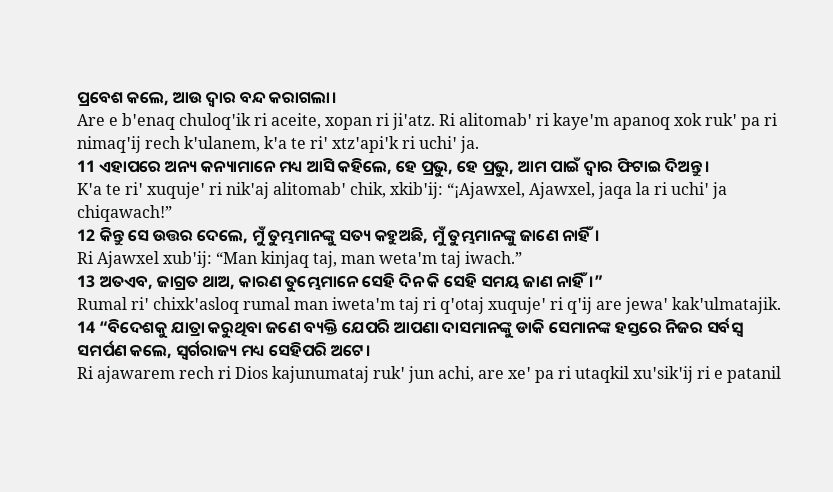ପ୍ରବେଶ କଲେ, ଆଉ ଦ୍ୱାର ବନ୍ଦ କରାଗଲା।
Are e bꞌenaq chuloqꞌik ri aceite, xopan ri jiꞌatz. Ri alitomabꞌ ri kayeꞌm apanoq xok rukꞌ pa ri nimaqꞌij rech kꞌulanem, kꞌa te riꞌ xtzꞌapiꞌk ri uchiꞌ ja.
11 ଏହାପରେ ଅନ୍ୟ କନ୍ୟାମାନେ ମଧ୍ୟ ଆସି କହିଲେ, ହେ ପ୍ରଭୁ, ହେ ପ୍ରଭୁ, ଆମ ପାଇଁ ଦ୍ୱାର ଫିଟାଇ ଦିଅନ୍ତୁ।
Kꞌa te riꞌ xuqujeꞌ ri nikꞌaj alitomabꞌ chik, xkibꞌij: “¡Ajawxel, Ajawxel, jaqa la ri uchiꞌ ja chiqawach!”
12 କିନ୍ତୁ ସେ ଉତ୍ତର ଦେଲେ, ମୁଁ ତୁମ୍ଭମାନଙ୍କୁ ସତ୍ୟ କହୁଅଛି, ମୁଁ ତୁମ୍ଭମାନଙ୍କୁ ଜାଣେ ନାହିଁ।
Ri Ajawxel xubꞌij: “Man kinjaq taj, man wetaꞌm taj iwach.”
13 ଅତଏବ, ଜାଗ୍ରତ ଥାଅ, କାରଣ ତୁମ୍ଭେମାନେ ସେହି ଦିନ କି ସେହି ସମୟ ଜାଣ ନାହିଁ।”
Rumal riꞌ chixkꞌasloq rumal man iwetaꞌm taj ri qꞌotaj xuqujeꞌ ri qꞌij are jewaꞌ kakꞌulmatajik.
14 “ବିଦେଶକୁ ଯାତ୍ରା କରୁଥିବା ଜଣେ ବ୍ୟକ୍ତି ଯେପରି ଆପଣା ଦାସମାନଙ୍କୁ ଡାକି ସେମାନଙ୍କ ହସ୍ତରେ ନିଜର ସର୍ବସ୍ୱ ସମର୍ପଣ କଲେ, ସ୍ୱର୍ଗରାଜ୍ୟ ମଧ୍ୟ ସେହିପରି ଅଟେ।
Ri ajawarem rech ri Dios kajunumataj rukꞌ jun achi, are xeꞌ pa ri utaqkil xuꞌsikꞌij ri e patanil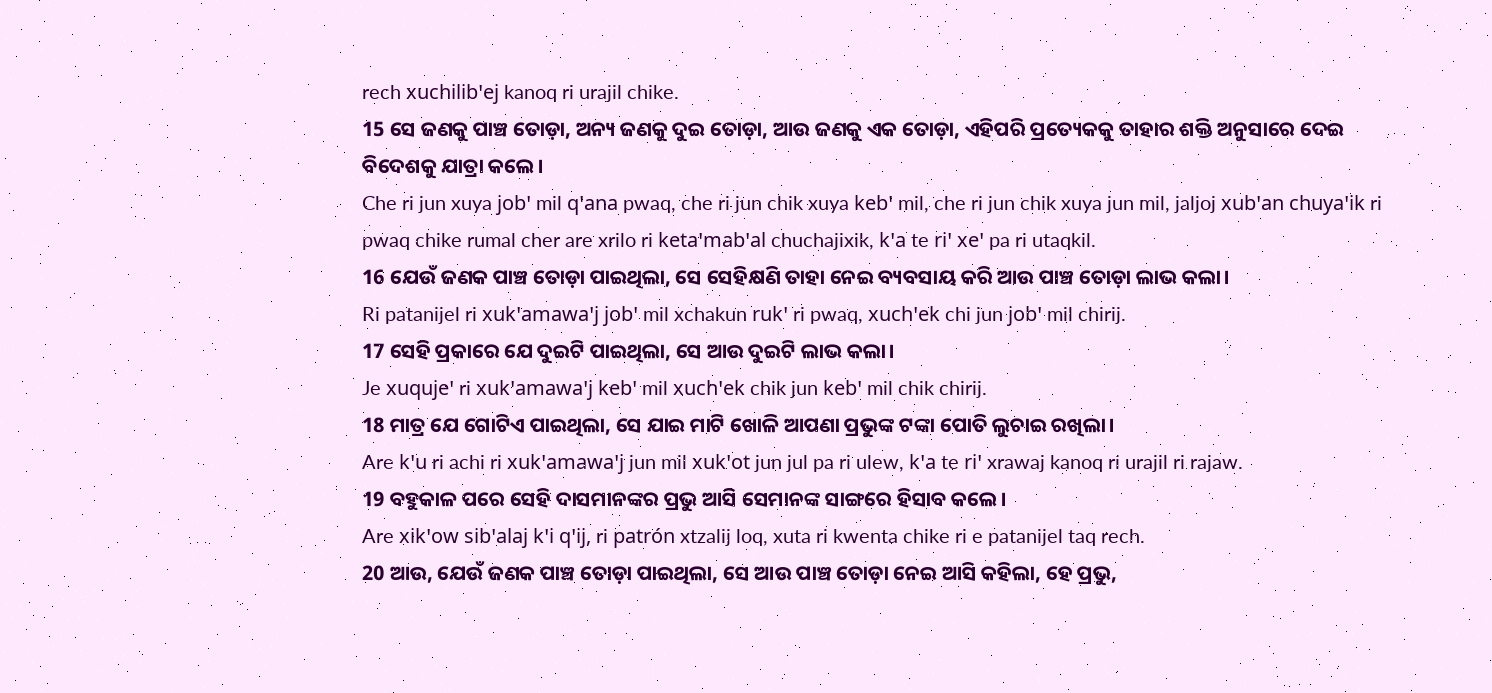rech xuchilibꞌej kanoq ri urajil chike.
15 ସେ ଜଣକୁ ପାଞ୍ଚ ତୋଡ଼ା, ଅନ୍ୟ ଜଣକୁ ଦୁଇ ତୋଡ଼ା, ଆଉ ଜଣକୁ ଏକ ତୋଡ଼ା, ଏହିପରି ପ୍ରତ୍ୟେକକୁ ତାହାର ଶକ୍ତି ଅନୁସାରେ ଦେଇ ବିଦେଶକୁ ଯାତ୍ରା କଲେ।
Che ri jun xuya jobꞌ mil qꞌana pwaq, che ri jun chik xuya kebꞌ mil, che ri jun chik xuya jun mil, jaljoj xubꞌan chuyaꞌik ri pwaq chike rumal cher are xrilo ri ketaꞌmabꞌal chuchajixik, kꞌa te riꞌ xeꞌ pa ri utaqkil.
16 ଯେଉଁ ଜଣକ ପାଞ୍ଚ ତୋଡ଼ା ପାଇଥିଲା, ସେ ସେହିକ୍ଷଣି ତାହା ନେଇ ବ୍ୟବସାୟ କରି ଆଉ ପାଞ୍ଚ ତୋଡ଼ା ଲାଭ କଲା।
Ri patanijel ri xukꞌamawaꞌj jobꞌ mil xchakun rukꞌ ri pwaq, xuchꞌek chi jun jobꞌ mil chirij.
17 ସେହି ପ୍ରକାରେ ଯେ ଦୁଇଟି ପାଇଥିଲା, ସେ ଆଉ ଦୁଇଟି ଲାଭ କଲା।
Je xuqujeꞌ ri xukꞌamawaꞌj kebꞌ mil xuchꞌek chik jun kebꞌ mil chik chirij.
18 ମାତ୍ର ଯେ ଗୋଟିଏ ପାଇଥିଲା, ସେ ଯାଇ ମାଟି ଖୋଳି ଆପଣା ପ୍ରଭୁଙ୍କ ଟଙ୍କା ପୋତି ଲୁଚାଇ ରଖିଲା।
Are kꞌu ri achi ri xukꞌamawaꞌj jun mil xukꞌot jun jul pa ri ulew, kꞌa te riꞌ xrawaj kanoq ri urajil ri rajaw.
19 ବହୁକାଳ ପରେ ସେହି ଦାସମାନଙ୍କର ପ୍ରଭୁ ଆସି ସେମାନଙ୍କ ସାଙ୍ଗରେ ହିସାବ କଲେ।
Are xikꞌow sibꞌalaj kꞌi qꞌij, ri patrón xtzalij loq, xuta ri kwenta chike ri e patanijel taq rech.
20 ଆଉ, ଯେଉଁ ଜଣକ ପାଞ୍ଚ ତୋଡ଼ା ପାଇଥିଲା, ସେ ଆଉ ପାଞ୍ଚ ତୋଡ଼ା ନେଇ ଆସି କହିଲା, ହେ ପ୍ରଭୁ,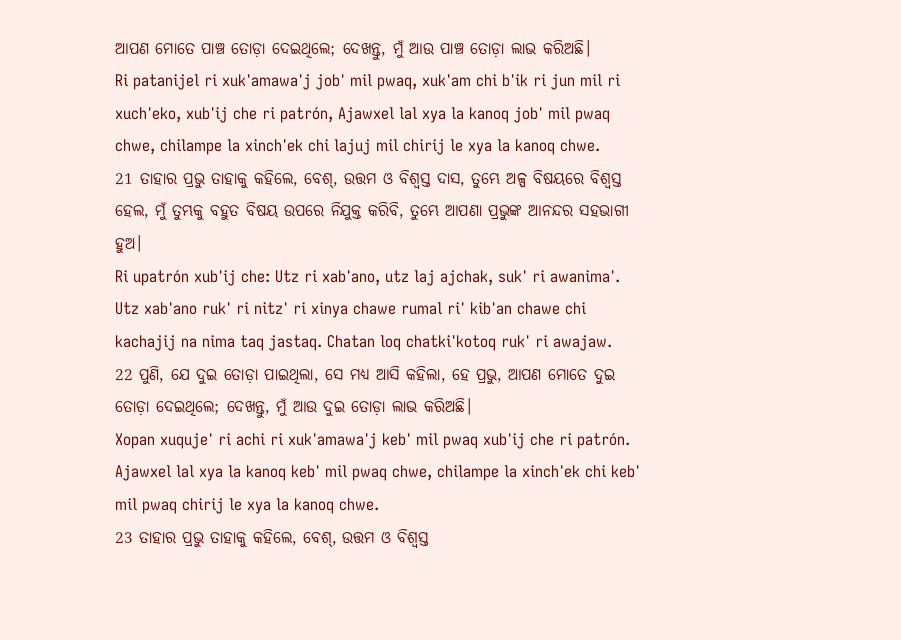ଆପଣ ମୋତେ ପାଞ୍ଚ ତୋଡ଼ା ଦେଇଥିଲେ; ଦେଖନ୍ତୁ, ମୁଁ ଆଉ ପାଞ୍ଚ ତୋଡ଼ା ଲାଭ କରିଅଛି।
Ri patanijel ri xukꞌamawaꞌj jobꞌ mil pwaq, xukꞌam chi bꞌik ri jun mil ri xuchꞌeko, xubꞌij che ri patrón, Ajawxel lal xya la kanoq jobꞌ mil pwaq chwe, chilampe la xinchꞌek chi lajuj mil chirij le xya la kanoq chwe.
21 ତାହାର ପ୍ରଭୁ ତାହାକୁ କହିଲେ, ବେଶ୍, ଉତ୍ତମ ଓ ବିଶ୍ୱସ୍ତ ଦାସ, ତୁମ୍ଭେ ଅଳ୍ପ ବିଷୟରେ ବିଶ୍ୱସ୍ତ ହେଲ, ମୁଁ ତୁମ୍ଭକୁ ବହୁତ ବିଷୟ ଉପରେ ନିଯୁକ୍ତ କରିବି, ତୁମ୍ଭେ ଆପଣା ପ୍ରଭୁଙ୍କ ଆନନ୍ଦର ସହଭାଗୀ ହୁଅ।
Ri upatrón xubꞌij che: Utz ri xabꞌano, utz laj ajchak, sukꞌ ri awanimaꞌ. Utz xabꞌano rukꞌ ri nitzꞌ ri xinya chawe rumal riꞌ kibꞌan chawe chi kachajij na nima taq jastaq. Chatan loq chatkiꞌkotoq rukꞌ ri awajaw.
22 ପୁଣି, ଯେ ଦୁଇ ତୋଡ଼ା ପାଇଥିଲା, ସେ ମଧ୍ୟ ଆସି କହିଲା, ହେ ପ୍ରଭୁ, ଆପଣ ମୋତେ ଦୁଇ ତୋଡ଼ା ଦେଇଥିଲେ; ଦେଖନ୍ତୁ, ମୁଁ ଆଉ ଦୁଇ ତୋଡ଼ା ଲାଭ କରିଅଛି।
Xopan xuqujeꞌ ri achi ri xukꞌamawaꞌj kebꞌ mil pwaq xubꞌij che ri patrón. Ajawxel lal xya la kanoq kebꞌ mil pwaq chwe, chilampe la xinchꞌek chi kebꞌ mil pwaq chirij le xya la kanoq chwe.
23 ତାହାର ପ୍ରଭୁ ତାହାକୁ କହିଲେ, ବେଶ୍, ଉତ୍ତମ ଓ ବିଶ୍ୱସ୍ତ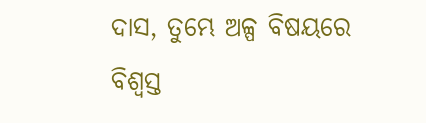ଦାସ, ତୁମ୍ଭେ ଅଳ୍ପ ବିଷୟରେ ବିଶ୍ୱସ୍ତ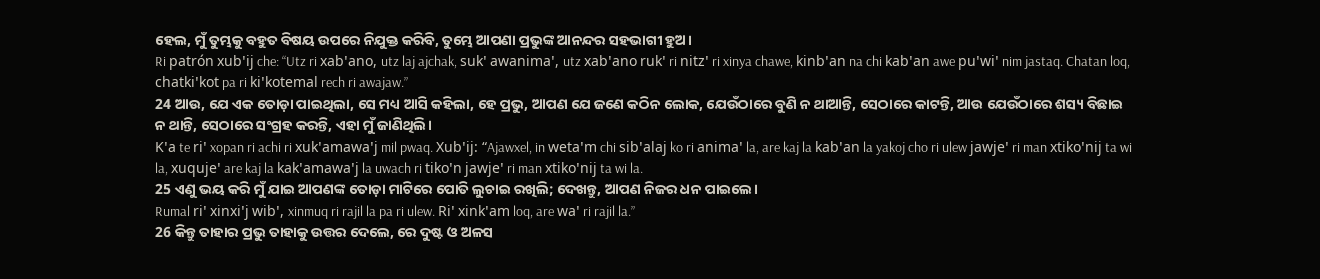ହେଲ, ମୁଁ ତୁମ୍ଭକୁ ବହୁତ ବିଷୟ ଉପରେ ନିଯୁକ୍ତ କରିବି, ତୁମ୍ଭେ ଆପଣା ପ୍ରଭୁଙ୍କ ଆନନ୍ଦର ସହଭାଗୀ ହୁଅ।
Ri patrón xubꞌij che: “Utz ri xabꞌano, utz laj ajchak, sukꞌ awanimaꞌ, utz xabꞌano rukꞌ ri nitzꞌ ri xinya chawe, kinbꞌan na chi kabꞌan awe puꞌwiꞌ nim jastaq. Chatan loq, chatkiꞌkot pa ri kiꞌkotemal rech ri awajaw.”
24 ଆଉ, ଯେ ଏକ ତୋଡ଼ା ପାଇଥିଲା, ସେ ମଧ୍ୟ ଆସି କହିଲା, ହେ ପ୍ରଭୁ, ଆପଣ ଯେ ଜଣେ କଠିନ ଲୋକ, ଯେଉଁଠାରେ ବୁଣି ନ ଥାଆନ୍ତି, ସେଠାରେ କାଟନ୍ତି, ଆଉ ଯେଉଁଠାରେ ଶସ୍ୟ ବିଛାଇ ନ ଥାନ୍ତି, ସେଠାରେ ସଂଗ୍ରହ କରନ୍ତି, ଏହା ମୁଁ ଜାଣିଥିଲି।
Kꞌa te riꞌ xopan ri achi ri xukꞌamawaꞌj mil pwaq. Xubꞌij: “Ajawxel, in wetaꞌm chi sibꞌalaj ko ri animaꞌ la, are kaj la kabꞌan la yakoj cho ri ulew jawjeꞌ ri man xtikoꞌnij ta wi la, xuqujeꞌ are kaj la kakꞌamawaꞌj la uwach ri tikoꞌn jawjeꞌ ri man xtikoꞌnij ta wi la.
25 ଏଣୁ ଭୟ କରି ମୁଁ ଯାଇ ଆପଣଙ୍କ ତୋଡ଼ା ମାଟିରେ ପୋତି ଲୁଚାଇ ରଖିଲି; ଦେଖନ୍ତୁ, ଆପଣ ନିଜର ଧନ ପାଇଲେ।
Rumal riꞌ xinxiꞌj wibꞌ, xinmuq ri rajil la pa ri ulew. Riꞌ xinkꞌam loq, are waꞌ ri rajil la.”
26 କିନ୍ତୁ ତାହାର ପ୍ରଭୁ ତାହାକୁ ଉତ୍ତର ଦେଲେ, ରେ ଦୁଷ୍ଟ ଓ ଅଳସ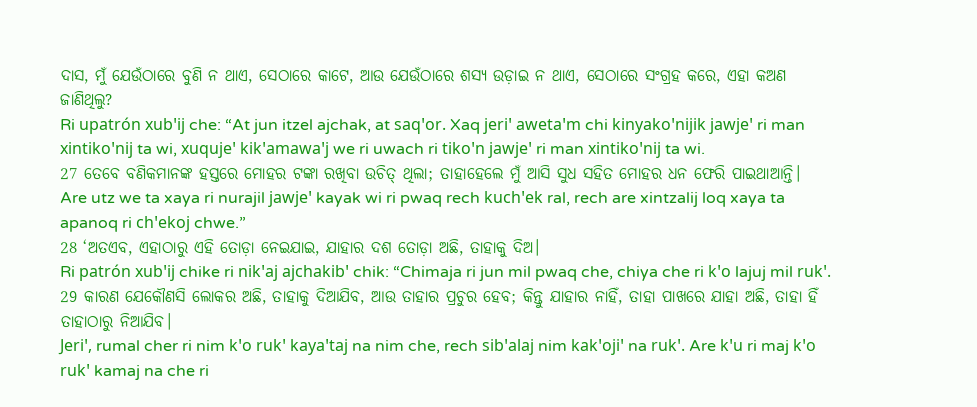ଦାସ, ମୁଁ ଯେଉଁଠାରେ ବୁଣି ନ ଥାଏ, ସେଠାରେ କାଟେ, ଆଉ ଯେଉଁଠାରେ ଶସ୍ୟ ଉଡ଼ାଇ ନ ଥାଏ, ସେଠାରେ ସଂଗ୍ରହ କରେ, ଏହା କଅଣ ଜାଣିଥିଲୁ?
Ri upatrón xubꞌij che: “At jun itzel ajchak, at saqꞌor. Xaq jeriꞌ awetaꞌm chi kinyakoꞌnijik jawjeꞌ ri man xintikoꞌnij ta wi, xuqujeꞌ kikꞌamawaꞌj we ri uwach ri tikoꞌn jawjeꞌ ri man xintikoꞌnij ta wi.
27 ତେବେ ବଣିକମାନଙ୍କ ହସ୍ତରେ ମୋହର ଟଙ୍କା ରଖିବା ଉଚିତ୍ ଥିଲା; ତାହାହେଲେ ମୁଁ ଆସି ସୁଧ ସହିତ ମୋହର ଧନ ଫେରି ପାଇଥାଆନ୍ତି।
Are utz we ta xaya ri nurajil jawjeꞌ kayak wi ri pwaq rech kuchꞌek ral, rech are xintzalij loq xaya ta apanoq ri chꞌekoj chwe.”
28 ‘ଅତଏବ, ଏହାଠାରୁ ଏହି ତୋଡ଼ା ନେଇଯାଇ, ଯାହାର ଦଶ ତୋଡ଼ା ଅଛି, ତାହାକୁ ଦିଅ।
Ri patrón xubꞌij chike ri nikꞌaj ajchakibꞌ chik: “Chimaja ri jun mil pwaq che, chiya che ri kꞌo lajuj mil rukꞌ.
29 କାରଣ ଯେକୌଣସି ଲୋକର ଅଛି, ତାହାକୁ ଦିଆଯିବ, ଆଉ ତାହାର ପ୍ରଚୁର ହେବ; କିନ୍ତୁ ଯାହାର ନାହିଁ, ତାହା ପାଖରେ ଯାହା ଅଛି, ତାହା ହିଁ ତାହାଠାରୁ ନିଆଯିବ।
Jeriꞌ, rumal cher ri nim kꞌo rukꞌ kayaꞌtaj na nim che, rech sibꞌalaj nim kakꞌojiꞌ na rukꞌ. Are kꞌu ri maj kꞌo rukꞌ kamaj na che ri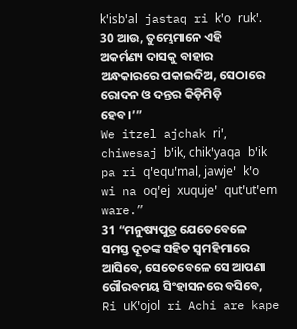kꞌisbꞌal jastaq ri kꞌo rukꞌ.
30 ଆଉ, ତୁମ୍ଭେମାନେ ଏହି ଅକର୍ମଣ୍ୟ ଦାସକୁ ବାହାର ଅନ୍ଧକାରରେ ପକାଇଦିଅ, ସେଠାରେ ରୋଦନ ଓ ଦନ୍ତର କିଡ଼ିମିଡ଼ି ହେବ।’”
We itzel ajchak riꞌ, chiwesaj bꞌik, chikꞌyaqa bꞌik pa ri qꞌequꞌmal, jawjeꞌ kꞌo wi na oqꞌej xuqujeꞌ qutꞌutꞌem ware.”
31 “ମନୁଷ୍ୟପୁତ୍ର ଯେତେବେଳେ ସମସ୍ତ ଦୂତଙ୍କ ସହିତ ସ୍ୱମହିମାରେ ଆସିବେ, ସେତେବେଳେ ସେ ଆପଣା ଗୌରବମୟ ସିଂହାସନରେ ବସିବେ,
Ri uKꞌojol ri Achi are kape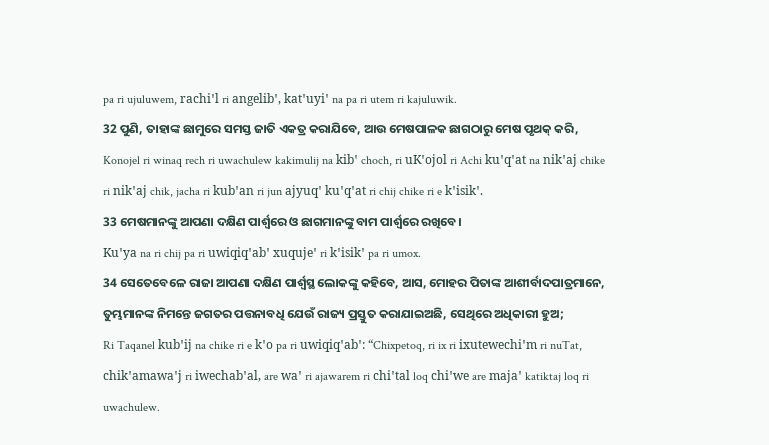pa ri ujuluwem, rachiꞌl ri angelibꞌ, katꞌuyiꞌ na pa ri utem ri kajuluwik.
32 ପୁଣି, ତାହାଙ୍କ ଛାମୁରେ ସମସ୍ତ ଜାତି ଏକତ୍ର କରାଯିବେ, ଆଉ ମେଷପାଳକ ଛାଗଠାରୁ ମେଷ ପୃଥକ୍ କରି,
Konojel ri winaq rech ri uwachulew kakimulij na kibꞌ choch, ri uKꞌojol ri Achi kuꞌqꞌat na nikꞌaj chike ri nikꞌaj chik, jacha ri kubꞌan ri jun ajyuqꞌ kuꞌqꞌat ri chij chike ri e kꞌisikꞌ.
33 ମେଷମାନଙ୍କୁ ଆପଣା ଦକ୍ଷିଣ ପାର୍ଶ୍ୱରେ ଓ ଛାଗମାନଙ୍କୁ ବାମ ପାର୍ଶ୍ୱରେ ରଖିବେ।
Kuꞌya na ri chij pa ri uwiqiqꞌabꞌ xuqujeꞌ ri kꞌisikꞌ pa ri umox.
34 ସେତେବେଳେ ରାଜା ଆପଣା ଦକ୍ଷିଣ ପାର୍ଶ୍ୱସ୍ଥ ଲୋକଙ୍କୁ କହିବେ, ଆସ, ମୋହର ପିତାଙ୍କ ଆଶୀର୍ବାଦପାତ୍ରମାନେ, ତୁମ୍ଭମାନଙ୍କ ନିମନ୍ତେ ଜଗତର ପତ୍ତନାବଧି ଯେଉଁ ରାଜ୍ୟ ପ୍ରସ୍ତୁତ କରାଯାଇଅଛି, ସେଥିରେ ଅଧିକାରୀ ହୁଅ;
Ri Taqanel kubꞌij na chike ri e kꞌo pa ri uwiqiqꞌabꞌ: “Chixpetoq, ri ix ri ixutewechiꞌm ri nuTat, chikꞌamawaꞌj ri iwechabꞌal, are waꞌ ri ajawarem ri chiꞌtal loq chiꞌwe are majaꞌ katiktaj loq ri uwachulew.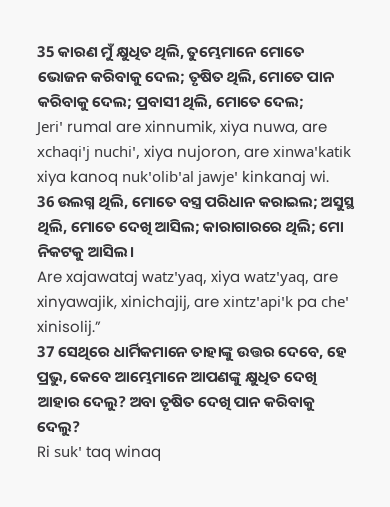35 କାରଣ ମୁଁ କ୍ଷୁଧିତ ଥିଲି, ତୁମ୍ଭେମାନେ ମୋତେ ଭୋଜନ କରିବାକୁ ଦେଲ; ତୃଷିତ ଥିଲି, ମୋତେ ପାନ କରିବାକୁ ଦେଲ; ପ୍ରବାସୀ ଥିଲି, ମୋତେ ଦେଲ;
Jeriꞌ rumal are xinnumik, xiya nuwa, are xchaqiꞌj nuchiꞌ, xiya nujoron, are xinwaꞌkatik xiya kanoq nukꞌolibꞌal jawjeꞌ kinkanaj wi.
36 ଉଲଗ୍ନ ଥିଲି, ମୋତେ ବସ୍ତ୍ର ପରିଧାନ କରାଇଲ; ଅସୁସ୍ଥ ଥିଲି, ମୋତେ ଦେଖି ଆସିଲ; କାରାଗାରରେ ଥିଲି; ମୋ ନିକଟକୁ ଆସିଲ।
Are xajawataj watzꞌyaq, xiya watzꞌyaq, are xinyawajik, xinichajij, are xintzꞌapiꞌk pa cheꞌ xinisolij.”
37 ସେଥିରେ ଧାର୍ମିକମାନେ ତାହାଙ୍କୁ ଉତ୍ତର ଦେବେ, ହେ ପ୍ରଭୁ, କେବେ ଆମ୍ଭେମାନେ ଆପଣଙ୍କୁ କ୍ଷୁଧିତ ଦେଖି ଆହାର ଦେଲୁ? ଅବା ତୃଷିତ ଦେଖି ପାନ କରିବାକୁ ଦେଲୁ?
Ri sukꞌ taq winaq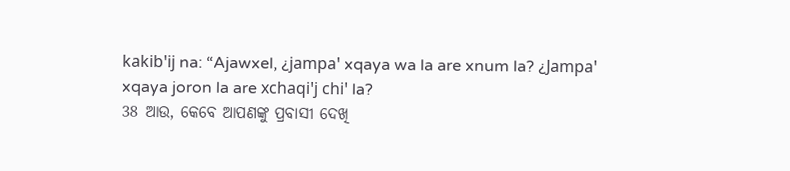kakibꞌij na: “Ajawxel, ¿jampaꞌ xqaya wa la are xnum la? ¿Jampaꞌ xqaya joron la are xchaqiꞌj chiꞌ la?
38 ଆଉ, କେବେ ଆପଣଙ୍କୁ ପ୍ରବାସୀ ଦେଖି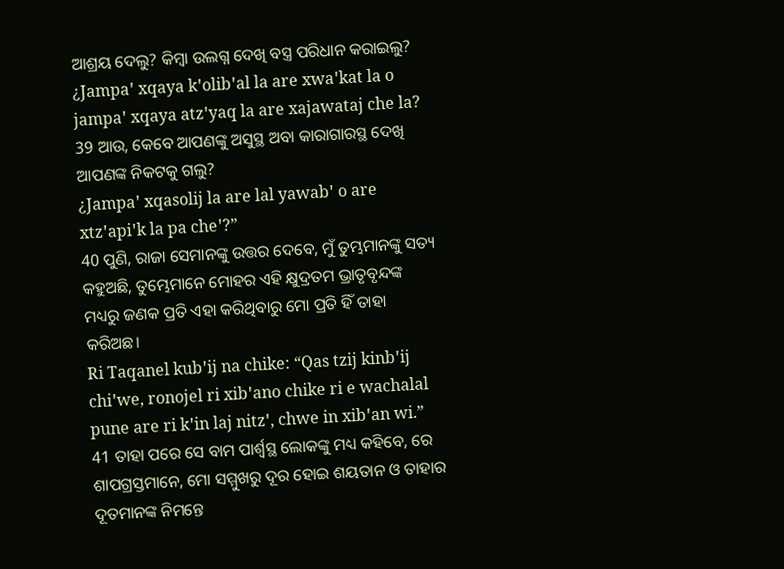ଆଶ୍ରୟ ଦେଲୁ? କିମ୍ବା ଉଲଗ୍ନ ଦେଖି ବସ୍ତ୍ର ପରିଧାନ କରାଇଲୁ?
¿Jampaꞌ xqaya kꞌolibꞌal la are xwaꞌkat la o jampaꞌ xqaya atzꞌyaq la are xajawataj che la?
39 ଆଉ, କେବେ ଆପଣଙ୍କୁ ଅସୁସ୍ଥ ଅବା କାରାଗାରସ୍ଥ ଦେଖି ଆପଣଙ୍କ ନିକଟକୁ ଗଲୁ?
¿Jampaꞌ xqasolij la are lal yawabꞌ o are xtzꞌapiꞌk la pa cheꞌ?”
40 ପୁଣି, ରାଜା ସେମାନଙ୍କୁ ଉତ୍ତର ଦେବେ, ମୁଁ ତୁମ୍ଭମାନଙ୍କୁ ସତ୍ୟ କହୁଅଛି, ତୁମ୍ଭେମାନେ ମୋହର ଏହି କ୍ଷୁଦ୍ରତମ ଭ୍ରାତୃବୃନ୍ଦଙ୍କ ମଧ୍ୟରୁ ଜଣକ ପ୍ରତି ଏହା କରିଥିବାରୁ ମୋ ପ୍ରତି ହିଁ ତାହା କରିଅଛ।
Ri Taqanel kubꞌij na chike: “Qas tzij kinbꞌij chiꞌwe, ronojel ri xibꞌano chike ri e wachalal pune are ri kꞌin laj nitzꞌ, chwe in xibꞌan wi.”
41 ତାହା ପରେ ସେ ବାମ ପାର୍ଶ୍ୱସ୍ଥ ଲୋକଙ୍କୁ ମଧ୍ୟ କହିବେ, ରେ ଶାପଗ୍ରସ୍ତମାନେ, ମୋ ସମ୍ମୁଖରୁ ଦୂର ହୋଇ ଶୟତାନ ଓ ତାହାର ଦୂତମାନଙ୍କ ନିମନ୍ତେ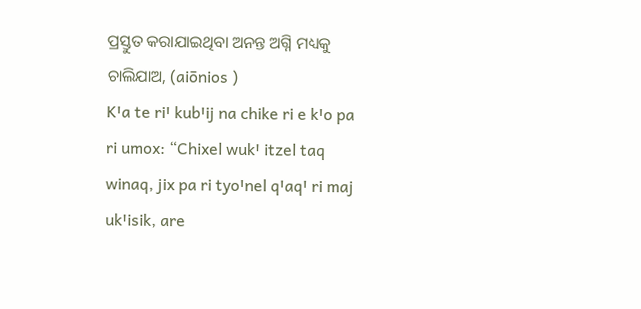ପ୍ରସ୍ତୁତ କରାଯାଇଥିବା ଅନନ୍ତ ଅଗ୍ନି ମଧ୍ୟକୁ ଚାଲିଯାଅ, (aiōnios )
Kꞌa te riꞌ kubꞌij na chike ri e kꞌo pa ri umox: “Chixel wukꞌ itzel taq winaq, jix pa ri tyoꞌnel qꞌaqꞌ ri maj ukꞌisik, are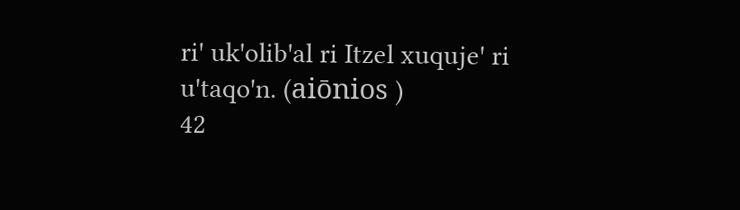riꞌ ukꞌolibꞌal ri Itzel xuqujeꞌ ri uꞌtaqoꞌn. (aiōnios )
42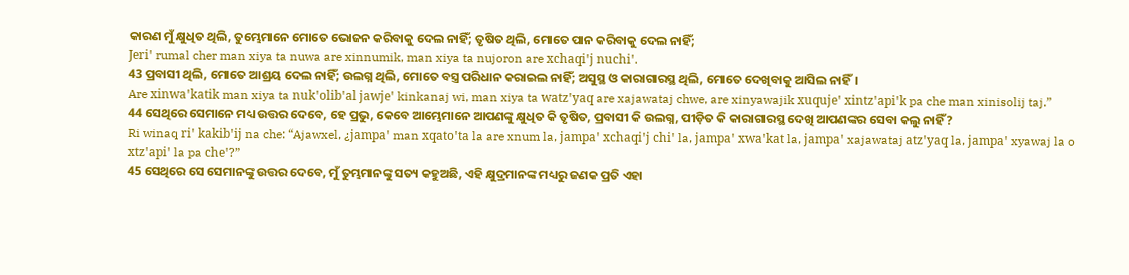କାରଣ ମୁଁ କ୍ଷୁଧିତ ଥିଲି, ତୁମ୍ଭେମାନେ ମୋତେ ଭୋଜନ କରିବାକୁ ଦେଲ ନାହିଁ; ତୃଷିତ ଥିଲି, ମୋତେ ପାନ କରିବାକୁ ଦେଲ ନାହିଁ;
Jeriꞌ rumal cher man xiya ta nuwa are xinnumik, man xiya ta nujoron are xchaqiꞌj nuchiꞌ.
43 ପ୍ରବାସୀ ଥିଲି, ମୋତେ ଆଶ୍ରୟ ଦେଲ ନାହିଁ; ଉଲଗ୍ନ ଥିଲି, ମୋତେ ବସ୍ତ୍ର ପରିଧାନ କରାଇଲ ନାହିଁ; ଅସୁସ୍ଥ ଓ କାରାଗାରସ୍ଥ ଥିଲି, ମୋତେ ଦେଖିବାକୁ ଆସିଲ ନାହିଁ।
Are xinwaꞌkatik man xiya ta nukꞌolibꞌal jawjeꞌ kinkanaj wi, man xiya ta watzꞌyaq are xajawataj chwe, are xinyawajik xuqujeꞌ xintzꞌapiꞌk pa che man xinisolij taj.”
44 ସେଥିରେ ସେମାନେ ମଧ୍ୟ ଉତ୍ତର ଦେବେ, ହେ ପ୍ରଭୁ, କେବେ ଆମ୍ଭେମାନେ ଆପଣଙ୍କୁ କ୍ଷୁଧିତ କି ତୃଷିତ, ପ୍ରବାସୀ କି ଉଲଗ୍ନ, ପୀଡ଼ିତ କି କାରାଗାରସ୍ଥ ଦେଖି ଆପଣଙ୍କର ସେବା କଲୁ ନାହିଁ?
Ri winaq riꞌ kakibꞌij na che: “Ajawxel, ¿jampaꞌ man xqatoꞌta la are xnum la, jampaꞌ xchaqiꞌj chiꞌ la, jampaꞌ xwaꞌkat la, jampaꞌ xajawataj atzꞌyaq la, jampaꞌ xyawaj la o xtzꞌapiꞌ la pa cheꞌ?”
45 ସେଥିରେ ସେ ସେମାନଙ୍କୁ ଉତ୍ତର ଦେବେ, ମୁଁ ତୁମ୍ଭମାନଙ୍କୁ ସତ୍ୟ କହୁଅଛି, ଏହି କ୍ଷୁଦ୍ରମାନଙ୍କ ମଧ୍ୟରୁ ଜଣକ ପ୍ରତି ଏହା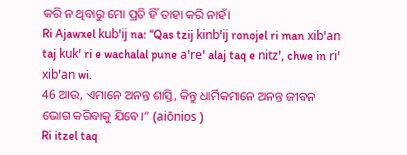କରି ନ ଥିବାରୁ ମୋ ପ୍ରତି ହିଁ ତାହା କରି ନାହଁ।
Ri Ajawxel kubꞌij na: “Qas tzij kinbꞌij ronojel ri man xibꞌan taj kukꞌ ri e wachalal pune aꞌreꞌ alaj taq e nitzꞌ, chwe in riꞌ xibꞌan wi.
46 ଆଉ, ଏମାନେ ଅନନ୍ତ ଶାସ୍ତି, କିନ୍ତୁ ଧାର୍ମିକମାନେ ଅନନ୍ତ ଜୀବନ ଭୋଗ କରିବାକୁ ଯିବେ।” (aiōnios )
Ri itzel taq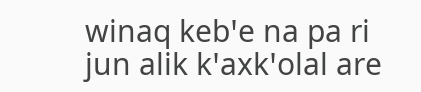winaq kebꞌe na pa ri jun alik kꞌaxkꞌolal are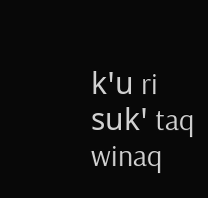kꞌu ri sukꞌ taq winaq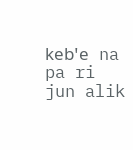kebꞌe na pa ri jun alik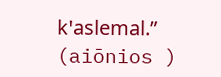kꞌaslemal.” (aiōnios )